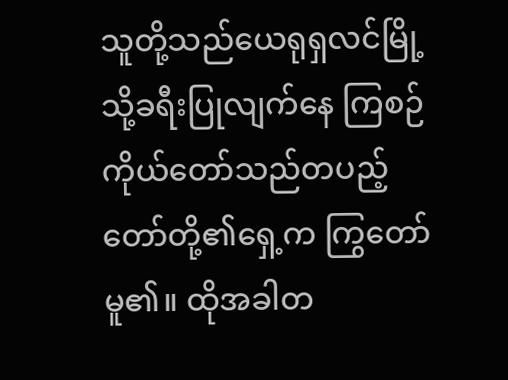သူတို့သည်ယေရုရှလင်မြို့သို့ခရီးပြုလျက်နေ ကြစဉ် ကိုယ်တော်သည်တပည့်တော်တို့၏ရှေ့က ကြွတော်မူ၏။ ထိုအခါတ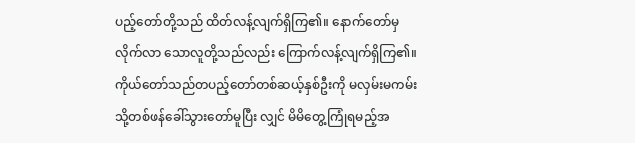ပည့်တော်တို့သည် ထိတ်လန့်လျက်ရှိကြ၏။ နောက်တော်မှလိုက်လာ သောလူတို့သည်လည်း ကြောက်လန့်လျက်ရှိကြ၏။ ကိုယ်တော်သည်တပည့်တော်တစ်ဆယ့်နှစ်ဦးကို မလှမ်းမကမ်းသို့တစ်ဖန်ခေါ်သွားတော်မူပြီး လျှင် မိမိတွေ့ကြုံရမည့်အ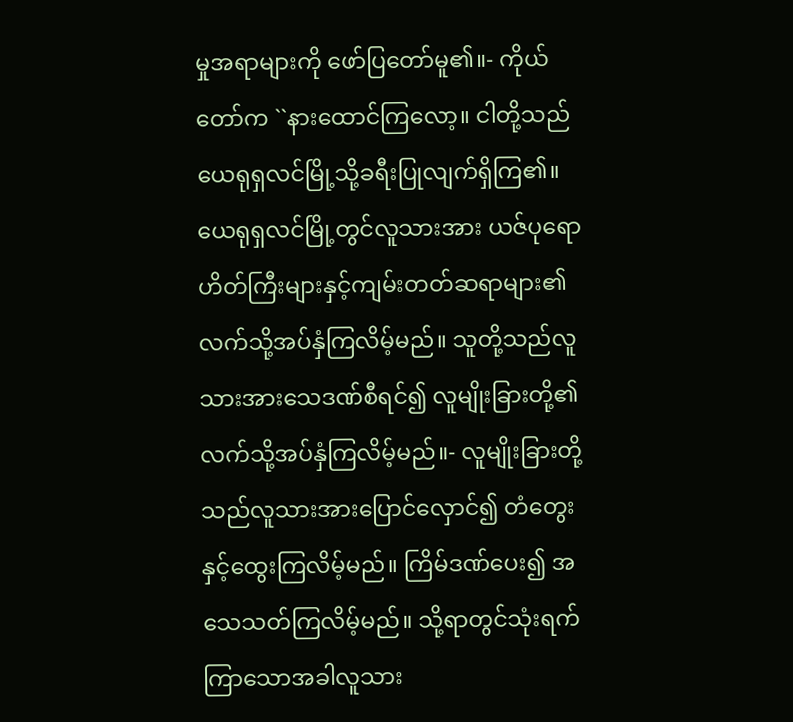မှုအရာများကို ဖော်ပြတော်မူ၏။- ကိုယ်တော်က ``နားထောင်ကြလော့။ ငါတို့သည် ယေရုရှလင်မြို့သို့ခရီးပြုလျက်ရှိကြ၏။ ယေရုရှလင်မြို့တွင်လူသားအား ယဇ်ပုရော ဟိတ်ကြီးများနှင့်ကျမ်းတတ်ဆရာများ၏ လက်သို့အပ်နှံကြလိမ့်မည်။ သူတို့သည်လူ သားအားသေဒဏ်စီရင်၍ လူမျိုးခြားတို့၏ လက်သို့အပ်နှံကြလိမ့်မည်။- လူမျိုးခြားတို့သည်လူသားအားပြောင်လှောင်၍ တံတွေးနှင့်ထွေးကြလိမ့်မည်။ ကြိမ်ဒဏ်ပေး၍ အသေသတ်ကြလိမ့်မည်။ သို့ရာတွင်သုံးရက် ကြာသောအခါလူသား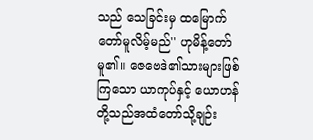သည် သေခြင်းမှ ထမြောက်တော်မူလိမ့်မည်'' ဟုမိန့်တော်မူ၏။ ဇေဗေဒဲ၏သားများဖြစ်ကြသော ယာကုပ်နှင့် ယောဟန်တို့သည်အထံတော်သို့ချဉ်း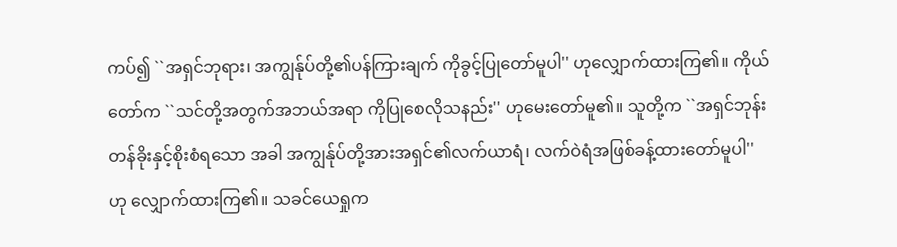ကပ်၍ ``အရှင်ဘုရား၊ အကျွန်ုပ်တို့၏ပန်ကြားချက် ကိုခွင့်ပြုတော်မူပါ'' ဟုလျှောက်ထားကြ၏။ ကိုယ်တော်က ``သင်တို့အတွက်အဘယ်အရာ ကိုပြုစေလိုသနည်း'' ဟုမေးတော်မူ၏။ သူတို့က ``အရှင်ဘုန်းတန်ခိုးနှင့်စိုးစံရသော အခါ အကျွန်ုပ်တို့အားအရှင်၏လက်ယာရံ၊ လက်ဝဲရံအဖြစ်ခန့်ထားတော်မူပါ'' ဟု လျှောက်ထားကြ၏။ သခင်ယေရှုက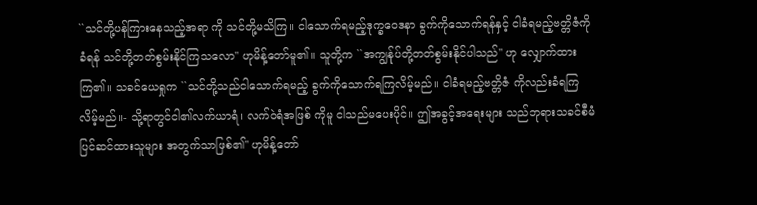``သင်တို့ပန်ကြားနေသည့်အရာ ကို သင်တို့မသိကြ။ ငါသောက်ရမည့်ဒုက္ခဝေဒနာ ခွက်ကိုသောက်ရန်နှင့် ငါခံရမည့်ဗတ္တိဇံကိုခံရန် သင်တို့တတ်စွမ်းနိုင်ကြသလော'' ဟုမိန့်တော်မူ၏။ သူတို့က ``အကျွန်ုပ်တို့တတ်စွမ်းနိုင်ပါသည်'' ဟု လျှောက်ထားကြ၏။ သခင်ယေရှုက ``သင်တို့သည်ငါသောက်ရမည့် ခွက်ကိုသောက်ရကြလိမ့်မည်။ ငါခံရမည့်ဗတ္တိဇံ ကိုလည်းခံရကြလိမ့်မည်။- သို့ရာတွင်ငါ၏လက်ယာရံ၊ လက်ဝဲရံအဖြစ် ကိုမူ ငါသည်မပေးပိုင်။ ဤအခွင့်အရေးများ သည်ဘုရားသခင်စီမံပြင်ဆင်ထားသူများ အတွက်သာဖြစ်၏'' ဟုမိန့်တော်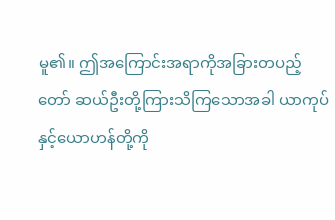မူ၏။ ဤအကြောင်းအရာကိုအခြားတပည့်တော် ဆယ်ဦးတို့ကြားသိကြသောအခါ ယာကုပ် နှင့်ယောဟန်တို့ကို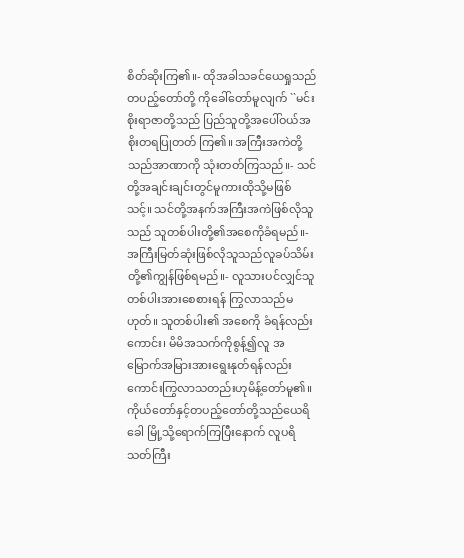စိတ်ဆိုးကြ၏။- ထိုအခါသခင်ယေရှုသည်တပည့်တော်တို့ ကိုခေါ်တော်မူလျက် ``မင်းစိုးရာဇာတို့သည် ပြည်သူတို့အပေါ်ဝယ်အစိုးတရပြုတတ် ကြ၏။ အကြီးအကဲတို့သည်အာဏာကို သုံးတတ်ကြသည်။- သင်တို့အချင်းချင်းတွင်မူကားထိုသို့မဖြစ် သင့်။ သင်တို့အနက်အကြီးအကဲဖြစ်လိုသူ သည် သူတစ်ပါးတို့၏အစေကိုခံရမည်။- အကြီးမြတ်ဆုံးဖြစ်လိုသူသည်လူခပ်သိမ်း တို့၏ကျွန်ဖြစ်ရမည်။- လူသားပင်လျှင်သူတစ်ပါးအားစေစားရန် ကြွလာသည်မဟုတ်။ သူတစ်ပါး၏ အစေကို ခံရန်လည်းကောင်း၊ မိမိအသက်ကိုစွန့်၍လူ အမြောက်အမြားအားရွေးနုတ်ရန်လည်း ကောင်းကြွလာသတည်းဟုမိန့်တော်မူ၏။ ကိုယ်တော်နှင့်တပည့်တော်တို့သည်ယေရိခေါ မြို့သို့ရောက်ကြပြီးနောက် လူပရိသတ်ကြီး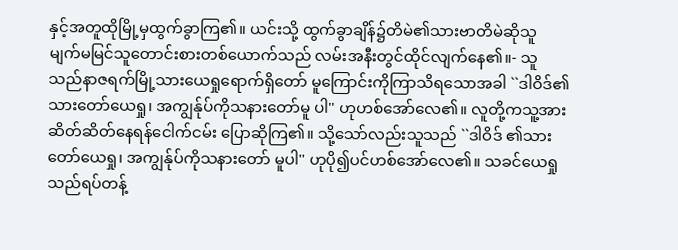နှင့်အတူထိုမြို့မှထွက်ခွာကြ၏။ ယင်းသို့ ထွက်ခွာချိန်၌တိမဲ၏သားဗာတိမဲဆိုသူ မျက်မမြင်သူတောင်းစားတစ်ယောက်သည် လမ်းအနီးတွင်ထိုင်လျက်နေ၏။- သူသည်နာဇရက်မြို့သားယေရှုရောက်ရှိတော် မူကြောင်းကိုကြာသိရသောအခါ ``ဒါဝိဒ်၏ သားတော်ယေရှု၊ အကျွန်ုပ်ကိုသနားတော်မူ ပါ'' ဟုဟစ်အော်လေ၏။ လူတို့ကသူ့အားဆိတ်ဆိတ်နေရန်ငေါက်ငမ်း ပြောဆိုကြ၏။ သို့သော်လည်းသူသည် ``ဒါဝိဒ် ၏သားတော်ယေရှု၊ အကျွန်ုပ်ကိုသနားတော် မူပါ'' ဟုပို၍ပင်ဟစ်အော်လေ၏။ သခင်ယေရှုသည်ရပ်တန့်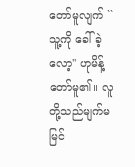တော်မူလျက် ``သူ့ကို ခေါ်ခဲ့လော့'' ဟုမိန့်တော်မူ၏။ လူတို့သည်မျက်မမြင်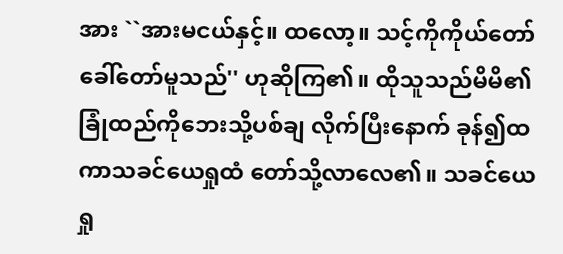အား ``အားမငယ်နှင့်။ ထလော့။ သင့်ကိုကိုယ်တော်ခေါ်တော်မူသည်'' ဟုဆိုကြ၏။ ထိုသူသည်မိမိ၏ခြုံထည်ကိုဘေးသို့ပစ်ချ လိုက်ပြီးနောက် ခုန်၍ထကာသခင်ယေရှုထံ တော်သို့လာလေ၏။ သခင်ယေရှု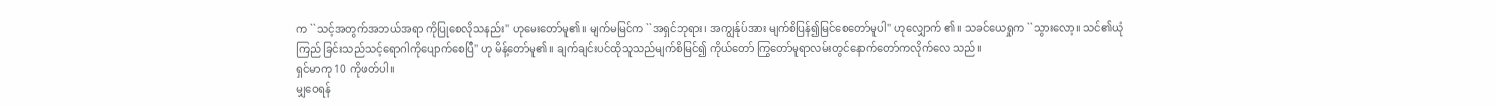က ``သင့်အတွက်အဘယ်အရာ ကိုပြုစေလိုသနည်း'' ဟုမေးတော်မူ၏။ မျက်မမြင်က ``အရှင်ဘုရား၊ အကျွန်ုပ်အား မျက်စိပြန်၍မြင်စေတော်မူပါ'' ဟုလျှောက် ၏။ သခင်ယေရှုက ``သွားလော့။ သင်၏ယုံကြည် ခြင်းသည်သင့်ရောဂါကိုပျောက်စေပြီ'' ဟု မိန့်တော်မူ၏။ ချက်ချင်းပင်ထိုသူသည်မျက်စိမြင်၍ ကိုယ်တော် ကြွတော်မူရာလမ်းတွင်နောက်တော်ကလိုက်လေ သည်။
ရှင်မာကု 10 ကိုဖတ်ပါ။
မျှဝေရန်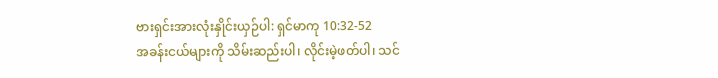ဗားရှင်းအားလုံးနှိုင်းယှဉ်ပါ: ရှင်မာကု 10:32-52
အခန်းငယ်များကို သိမ်းဆည်းပါ၊ လိုင်းမဲ့ဖတ်ပါ၊ သင်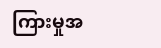ကြားမှုအ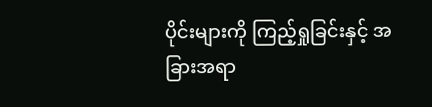ပိုင်းများကို ကြည့်ရှုခြင်းနှင့် အခြားအရာ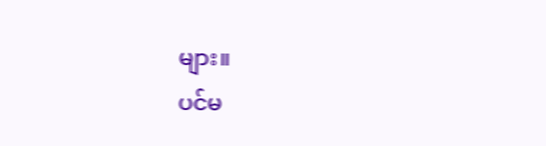များ။
ပင်မ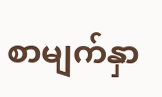စာမျက်နှာ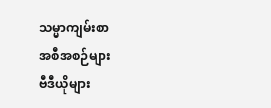သမ္မာကျမ်းစာ
အစီအစဉ်များ
ဗီဒီယိုများ